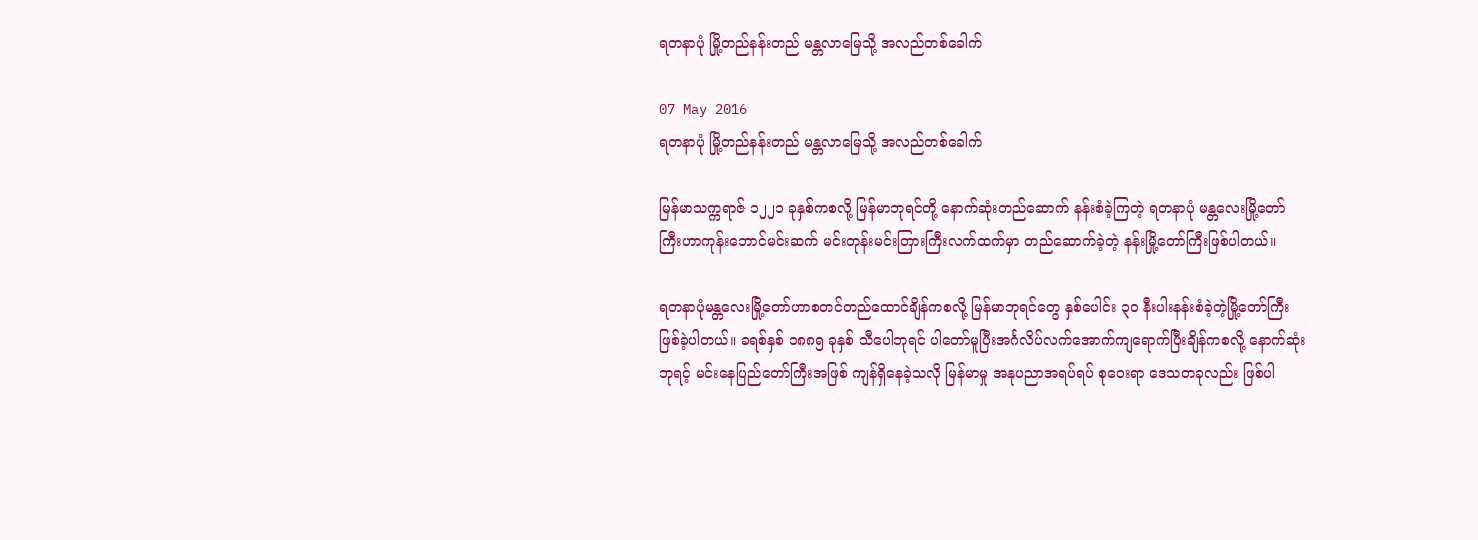ရတနာပုံ မြို့တည်နန်းတည် မန္တလာမြေသို့ အလည်တစ်ခေါက်

07 May 2016
ရတနာပုံ မြို့တည်နန်းတည် မန္တလာမြေသို့ အလည်တစ်ခေါက်

မြန်မာသက္ကရာဇ် ၁၂၂၁ ခုနှစ်ကစလို့ မြန်မာဘုရင်တို့ နောက်ဆုံးတည်ဆောက် နန်းစံခဲ့ကြတဲ့ ရတနာပုံ မန္တလေးမြို့တော်ကြီးဟာကုန်းဘောင်မင်းဆက် မင်းတုန်းမင်းတြားကြီးလက်ထက်မှာ တည်ဆောက်ခဲ့တဲ့ နန်းမြို့တော်ကြီးဖြစ်ပါတယ်။

ရတနာပုံမန္တလေးမြို့တော်ဟာစတင်တည်ထောင်ချိန်ကစလို့ မြန်မာဘုရင်တွေ နှစ်ပေါင်း ၃၀ နီးပါးနန်းစံခဲ့တဲ့မြို့တော်ကြီးဖြစ်ခဲ့ပါတယ်။ ခရစ်နှစ် ၁၈၈၅ ခုနှစ် သီပေါဘုရင် ပါတော်မူပြီးအင်္ဂလိပ်လက်အောက်ကျရောက်ပြီးချိန်ကစလို့ နောက်ဆုံးဘုရင့် မင်းနေပြည်တော်ကြီးအဖြစ် ကျန်ရှိနေခဲ့သလို မြန်မာမှု အနုပညာအရပ်ရပ် စုဝေးရာ ဒေသတခုလည်း ဖြစ်ပါ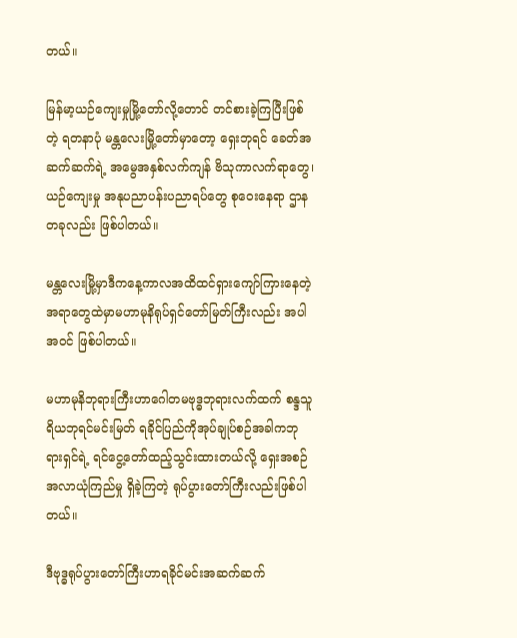တယ်။

မြန်မာ့ယဉ်ကျေးမှုမြို့တော်လို့တောင် တင်စားခဲ့ကြပြီးဖြစ်တဲ့ ရတနာပုံ မန္တလေးမြို့တော်မှာတော့ ရှေးဘုရင် ခေတ်အဆက်ဆက်ရဲ့ အမွေအနှစ်လက်ကျန် ဗိသုကာလက်ရာတွေ၊ ယဉ်ကျေးမှု အနုပညာပန်းပညာရပ်တွေ စုဝေးနေရာ ဌာနတခုလည်း ဖြစ်ပါတယ်။

မန္တလေးမြို့မှာဒီကနေ့ကာလအထိထင်ရှားကျော်ကြားနေတဲ့ အရာတွေထဲမှာမဟာမုနိရုပ်ရှင်တော်မြတ်ကြီးလည်း အပါအဝင် ဖြစ်ပါတယ်။

မဟာမုနိဘုရားကြီးဟာဂေါတမဗုဒ္ဓဘုရားလက်ထက် စန္ဒသူရိယဘုရင်မင်းမြတ် ရခိုင်ပြည်ကိုအုပ်ချုပ်စဉ်အခါကဘုရားရှင်ရဲ့ ရင်ငွေ့တော်ထည့်သွင်းထားတယ်လို့ ရှေးအစဉ်အလာယုံကြည်မှု ရှိခဲ့ကြတဲ့ ရုပ်ပွားတော်ကြီးလည်းဖြစ်ပါတယ်။

ဒီဗုဒ္ဓရုပ်ပွားတော်ကြီးဟာရခိုင်မင်းအဆက်ဆက်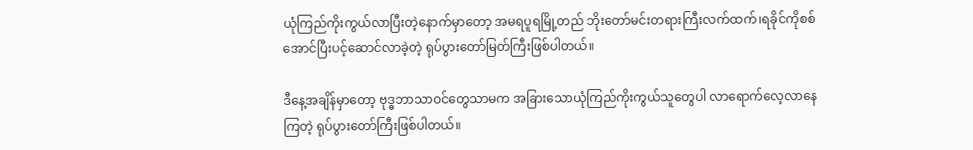ယုံကြည်ကိုးကွယ်လာပြီးတဲ့နောက်မှာတော့ အမရပူရမြို့တည် ဘိုးတော်မင်းတရားကြီးလက်ထက်၊ရခိုင်ကိုစစ်အောင်ပြီးပင့်ဆောင်လာခဲ့တဲ့ ရုပ်ပွားတော်မြတ်ကြီးဖြစ်ပါတယ်။

ဒီနေ့အချိန်မှာတော့ ဗုဒ္ဓဘာသာဝင်တွေသာမက အခြားသောယုံကြည်ကိုးကွယ်သူတွေပါ လာရောက်လေ့လာနေကြတဲ့ ရုပ်ပွားတော်ကြီးဖြစ်ပါတယ်။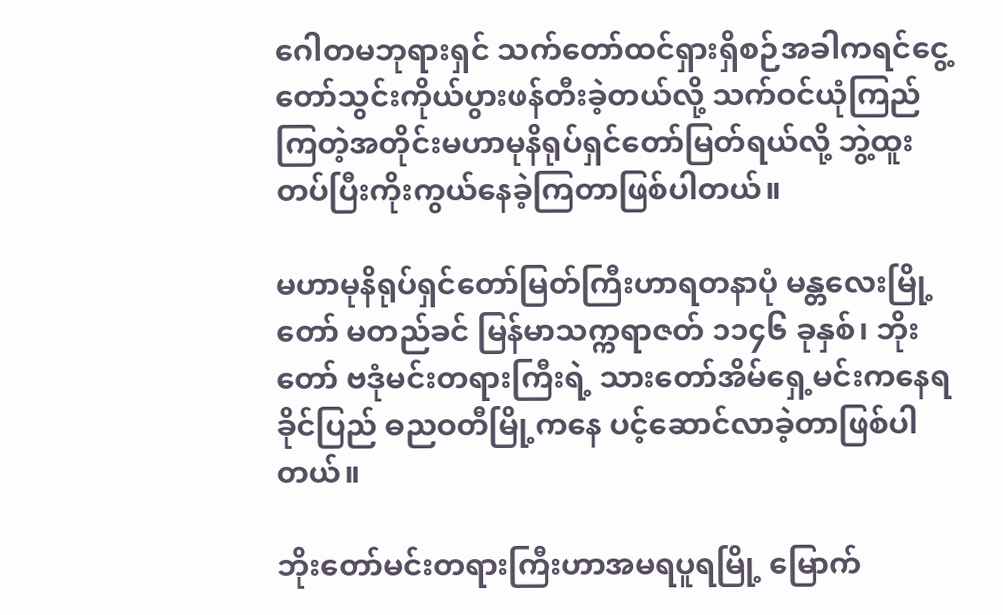ဂေါတမဘုရားရှင် သက်တော်ထင်ရှားရှိစဉ်အခါကရင်ငွေ့တော်သွင်းကိုယ်ပွားဖန်တီးခဲ့တယ်လို့ သက်ဝင်ယုံကြည်ကြတဲ့အတိုင်းမဟာမုနိရုပ်ရှင်တော်မြတ်ရယ်လို့ ဘွဲ့ထူးတပ်ပြီးကိုးကွယ်နေခဲ့ကြတာဖြစ်ပါတယ်။

မဟာမုနိရုပ်ရှင်တော်မြတ်ကြီးဟာရတနာပုံ မန္တလေးမြို့တော် မတည်ခင် မြန်မာသက္ကရာဇတ် ၁၁၄၆ ခုနှစ်၊ ဘိုးတော် ဗဒုံမင်းတရားကြီးရဲ့ သားတော်အိမ်ရှေ့မင်းကနေရခိုင်ပြည် ဓညဝတီမြို့ကနေ ပင့်ဆောင်လာခဲ့တာဖြစ်ပါတယ်။

ဘိုးတော်မင်းတရားကြီးဟာအမရပူရမြို့ မြောက်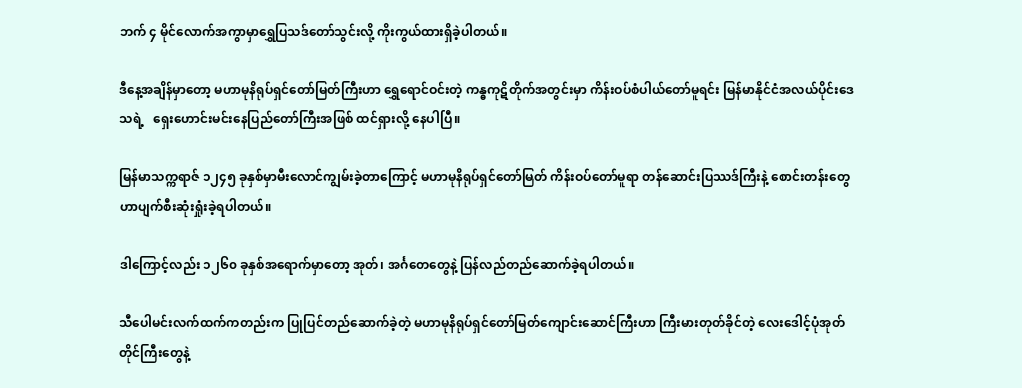ဘက် ၄ မိုင်လောက်အကွာမှာရွှေပြသဒ်တော်သွင်းလို့ ကိုးကွယ်ထားရှိခဲ့ပါတယ်။

ဒီနေ့အချိန်မှာတော့ မဟာမုနိရုပ်ရှင်တော်မြတ်ကြီးဟာ ရွှေရောင်ဝင်းတဲ့ ကန္ဓကုဋိတိုက်အတွင်းမှာ ကိန်းဝပ်စံပါယ်တော်မူရင်း မြန်မာနိုင်ငံအလယ်ပိုင်းဒေသရဲ့   ရှေးဟောင်းမင်းနေပြည်တော်ကြီးအဖြစ် ထင်ရှားလို့ နေပါပြီ။

မြန်မာသက္ကရာဇ် ၁၂၄၅ ခုနှစ်မှာမီးလောင်ကျွမ်းခဲ့တာကြောင့် မဟာမုနိရုပ်ရှင်တော်မြတ် ကိန်းဝပ်တော်မူရာ တန်ဆောင်းပြဿဒ်ကြီးနဲ့ စောင်းတန်းတွေဟာပျက်စီးဆုံးရှုံးခဲ့ရပါတယ်။

ဒါကြောင့်လည်း ၁၂၆၀ ခုနှစ်အရောက်မှာတော့ အုတ်၊ အင်္ဂတေတွေနဲ့ ပြန်လည်တည်ဆောက်ခဲ့ရပါတယ်။

သီပေါမင်းလက်ထက်ကတည်းက ပြုပြင်တည်ဆောက်ခဲ့တဲ့ မဟာမုနိရုပ်ရှင်တော်မြတ်ကျောင်းဆောင်ကြီးဟာ ကြီးမားတုတ်ခိုင်တဲ့ လေးဒေါင့်ပုံအုတ်တိုင်ကြီးတွေနဲ့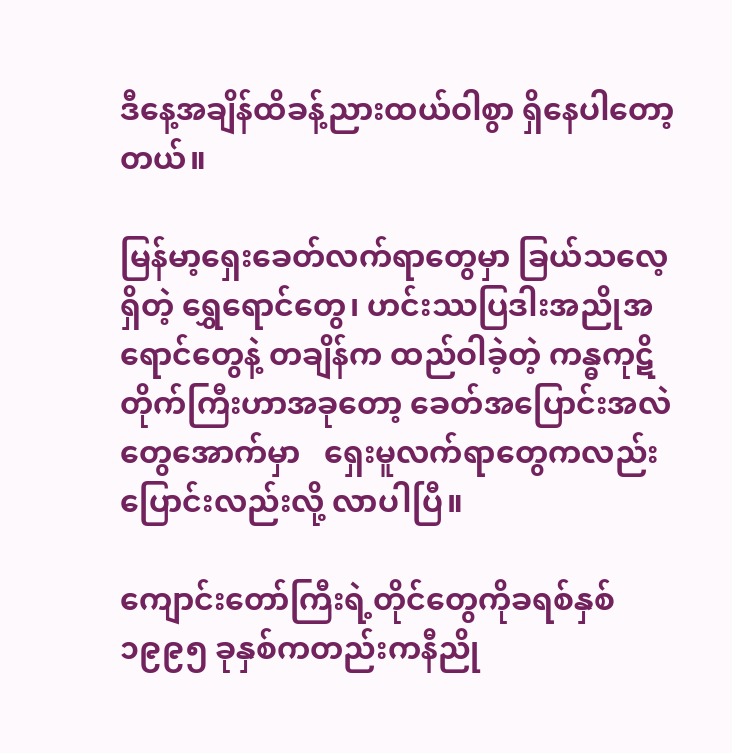ဒီနေ့အချိန်ထိခန့်ညားထယ်ဝါစွာ ရှိနေပါတော့တယ်။

မြန်မာ့ရှေးခေတ်လက်ရာတွေမှာ ခြယ်သလေ့ရှိတဲ့ ရွှေရောင်တွေ၊ ဟင်းဿပြဒါးအညိုအရောင်တွေနဲ့ တချိန်က ထည်ဝါခဲ့တဲ့ ကန္ဓကုဋိတိုက်ကြီးဟာအခုတော့ ခေတ်အပြောင်းအလဲတွေအောက်မှာ   ရှေးမူလက်ရာတွေကလည်း ပြောင်းလည်းလို့ လာပါပြီ။

ကျောင်းတော်ကြီးရဲ့တိုင်တွေကိုခရစ်နှစ် ၁၉၉၅ ခုနှစ်ကတည်းကနီညို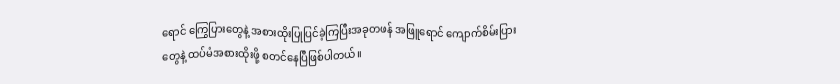ရောင် ကြွေပြားတွေနဲ့ အစားထိုးပြုပြင်ခဲ့ကြပြီးအခုတဖန် အဖြူရောင် ကျောက်စိမ်းပြားတွေနဲ့ ထပ်မံအစားထိုးဖို့ စတင်နေပြီဖြစ်ပါတယ်။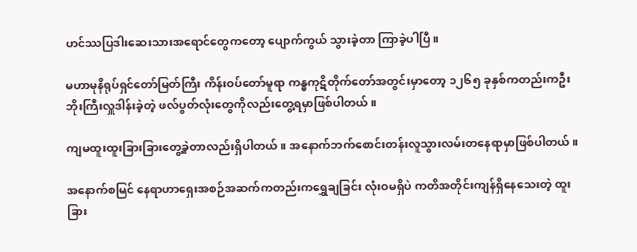ဟင်ဿပြဒါးဆေးသားအရောင်တွေကတော့ ပျောက်ကွယ် သွားခဲ့တာ ကြာခဲ့ပါပြီ။

မဟာမုနိရုပ်ရှင်တော်မြတ်ကြီး ကိန်းဝပ်တော်မူရာ ကန္ဓကုဋိတိုက်တော်အတွင်းမှာတော့ ၁၂၆၅ ခုနှစ်ကတည်းကဦးဘိုးကြီးလှူဒါန်းခဲ့တဲ့ ဖလ်ပွတ်လုံးတွေကိုလည်းတွေ့ရမှာဖြစ်ပါတယ်။

ကျမထူးထူးခြားခြားတွေ့ခဲ့တာလည်းရှိပါတယ်။ အနောက်ဘက်စောင်းတန်းလူသွားလမ်းတနေရာမှာဖြစ်ပါတယ်။

အနောက်စမြင် နေရာဟာရှေးအစဉ်အဆက်ကတည်းကရွှေချခြင်း လုံးဝမရှိပဲ ကတိအတိုင်းကျန်ရှိနေသေးတဲ့ ထူးခြား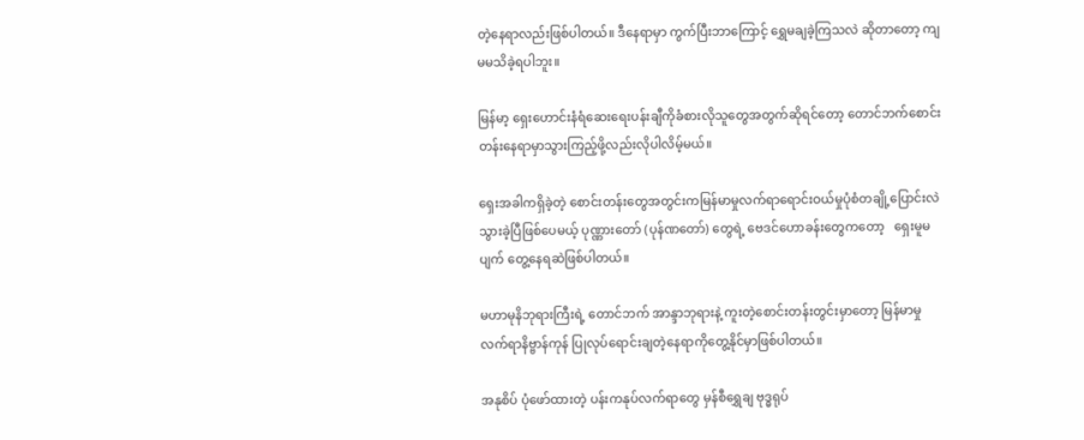တဲ့နေရာလည်းဖြစ်ပါတယ်။ ဒီနေရာမှာ ကွက်ပြီးဘာကြောင့် ရွှေမချခဲ့ကြသလဲ ဆိုတာတော့ ကျမမသိခဲ့ရပါဘူး။

မြန်မာ့ ရှေးဟောင်းနံရံဆေးရေးပန်းချီကိုခံစားလိုသူတွေအတွက်ဆိုရင်တော့ တောင်ဘက်စောင်းတန်းနေရာမှာသွားကြည့်ဖို့လည်းလိုပါလိမ့်မယ်။

ရှေးအခါကရှိခဲ့တဲ့ စောင်းတန်းတွေအတွင်းကမြန်မာမှုလက်ရာရောင်းဝယ်မှုပုံစံတချို့ပြောင်းလဲသွားခဲ့ပြီဖြစ်ပေမယ့် ပုဏ္ဏားတော် (ပုန်ဏတော်) တွေရဲ့ ဗေဒင်ဟောခန်းတွေကတော့   ရှေးမူမပျက် တွေ့နေရဆဲဖြစ်ပါတယ်။

မဟာမုနိဘုရားကြီးရဲ့ တောင်ဘက် အာန္ဒာဘုရားနဲ့ ကူးတဲ့စောင်းတန်းတွင်းမှာတော့ မြန်မာမှုလက်ရာနိဗ္ဗာန်ကုန် ပြုလုပ်ရောင်းချတဲ့နေရာကိုတွေ့နိုင်မှာဖြစ်ပါတယ်။

အနုစိပ် ပုံဖော်ထားတဲ့ ပန်းကနုပ်လက်ရာတွေ မှန်စီရွှေချ ဗုဒ္ဓရုပ်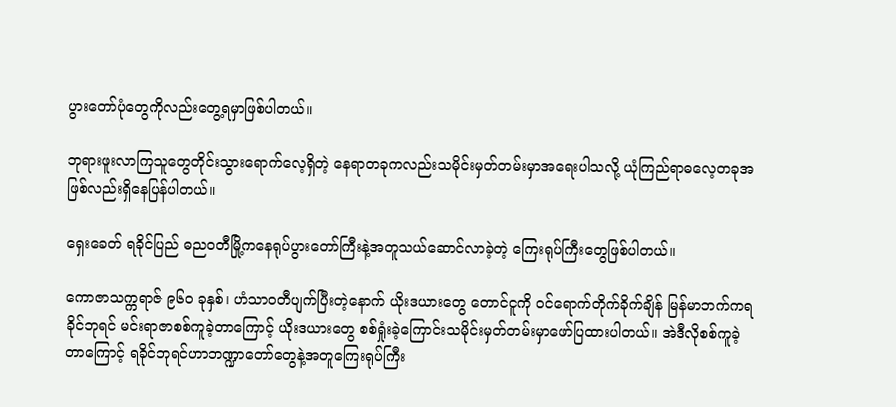ပွားတော်ပုံတွေကိုလည်းတွေ့ရမှာဖြစ်ပါတယ်။

ဘုရားဖူးလာကြသူတွေတိုင်းသွားရောက်လေ့ရှိတဲ့ နေရာတခုကလည်းသမိုင်းမှတ်တမ်းမှာအရေးပါသလို့ ယုံကြည်ရာဓလေ့တခုအဖြစ်လည်းရှိနေပြန်ပါတယ်။

ရှေးခေတ် ရခိုင်ပြည် ဓညဝတီမြို့ကနေရုပ်ပွားတော်ကြီးနဲ့အတူသယ်ဆောင်လာခဲ့တဲ့ ကြေးရုပ်ကြီးတွေဖြစ်ပါတယ်။

ကောဇာသက္ကရာဇ် ၉၆၀ ခုနှစ်၊ ဟံသာဝတီပျက်ပြီးတဲ့နောက် ယိုးဒယားတွေ တောင်ငူကို ဝင်ရောက်တိုက်ခိုက်ချိန် မြန်မာဘက်ကရခိုင်ဘုရင် မင်းရာဇာစစ်ကူခဲ့တာကြောင့် ယိုးဒယားတွေ စစ်ရှုံးခဲ့ကြောင်းသမိုင်းမှတ်တမ်းမှာဖော်ပြထားပါတယ်။ အဲဒီလိုစစ်ကူခဲ့တာကြောင့် ရခိုင်ဘုရင်ဟာဘဏ္ဍာတော်တွေနဲ့အတူကြေးရုပ်ကြီး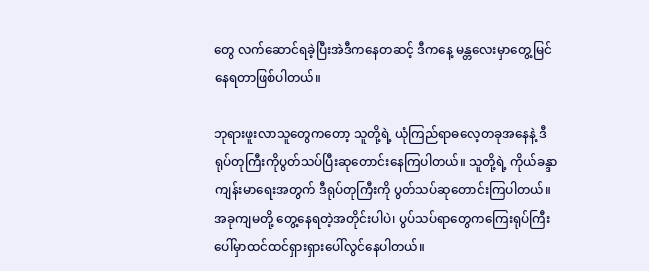တွေ လက်ဆောင်ရခဲ့ပြီးအဲဒီကနေတဆင့် ဒီကနေ့ မန္တလေးမှာတွေ့မြင်နေရတာဖြစ်ပါတယ်။

ဘုရားဖူးလာသူတွေကတော့ သူတို့ရဲ့ ယုံကြည်ရာဓလေ့တခုအနေနဲ့ ဒီရုပ်တုကြီးကိုပွတ်သပ်ပြီးဆုတောင်းနေကြပါတယ်။ သူတို့ရဲ့ ကိုယ်ခန္ဒာကျန်းမာရေးအတွက် ဒီရုပ်တုကြီးကို ပွတ်သပ်ဆုတောင်းကြပါတယ်။ အခုကျမတို့ တွေ့နေရတဲ့အတိုင်းပါပဲ၊ ပွပ်သပ်ရာတွေကကြေးရုပ်ကြီးပေါ်မှာထင်ထင်ရှားရှားပေါ်လွင်နေပါတယ်။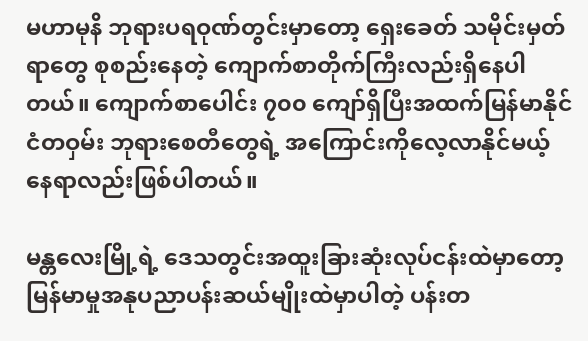မဟာမုနိ ဘုရားပရဝုဏ်တွင်းမှာတော့ ရှေးခေတ် သမိုင်းမှတ်ရာတွေ စုစည်းနေတဲ့ ကျောက်စာတိုက်ကြီးလည်းရှိနေပါတယ်။ ကျောက်စာပေါင်း ၇၀၀ ကျော်ရှိပြီးအထက်မြန်မာနိုင်ငံတဝှမ်း ဘုရားစေတီတွေရဲ့ အကြောင်းကိုလေ့လာနိုင်မယ့် နေရာလည်းဖြစ်ပါတယ်။

မန္တလေးမြို့ရဲ့ ဒေသတွင်းအထူးခြားဆုံးလုပ်ငန်းထဲမှာတော့ မြန်မာမှုအနုပညာပန်းဆယ်မျိုးထဲမှာပါတဲ့ ပန်းတ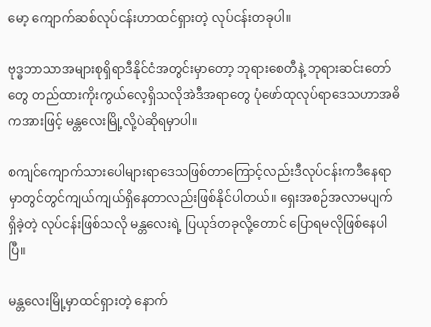မော့ ကျောက်ဆစ်လုပ်ငန်းဟာထင်ရှားတဲ့ လုပ်ငန်းတခုပါ။

ဗုဒ္ဓဘာသာအများစုရှိရာဒီနိုင်ငံအတွင်းမှာတော့ ဘုရားစေတီနဲ့ ဘုရားဆင်းတော်တွေ တည်ထားကိုးကွယ်လေ့ရှိသလိုအဲဒီအရာတွေ ပုံဖော်ထုလုပ်ရာဒေသဟာအဓိကအားဖြင့် မန္တလေးမြို့လို့ပဲဆိုရမှာပါ။

စကျင်ကျောက်သားပေါများရာဒေသဖြစ်တာကြောင့်လည်းဒီလုပ်ငန်းကဒီနေရာမှာတွင်တွင်ကျယ်ကျယ်ရှိနေတာလည်းဖြစ်နိုင်ပါတယ်။ ရှေးအစဉ်အလာမပျက် ရှိခဲ့တဲ့ လုပ်ငန်းဖြစ်သလို မန္တလေးရဲ့ ပြယုဒ်တခုလို့တောင် ပြောရမလိုဖြစ်နေပါပြီ။

မန္တလေးမြို့မှာထင်ရှားတဲ့ နောက်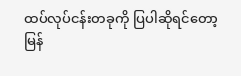ထပ်လုပ်ငန်းတခုကို ပြပါဆိုရင်တော့ မြန်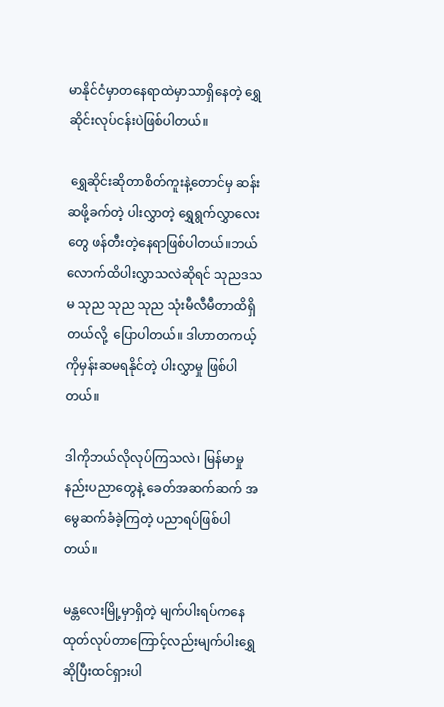မာနိုင်ငံမှာတနေရာထဲမှာသာရှိနေတဲ့ ရွှေဆိုင်းလုပ်ငန်းပဲဖြစ်ပါတယ်။

 ရွှေဆိုင်းဆိုတာစိတ်ကူးနဲ့တောင်မှ ဆန်းဆဖို့ခက်တဲ့ ပါးလွှာတဲ့ ရွှေရွက်လွှာလေးတွေ ဖန်တီးတဲ့နေရာဖြစ်ပါတယ်။ဘယ်လောက်ထိပါးလွှာသလဲဆိုရင် သုညဒသမ သုည သုည သုည သုံးမီလီမီတာထိရှိတယ်လို့  ပြောပါတယ်။ ဒါဟာတကယ့်ကိုမှန်းဆမရနိုင်တဲ့ ပါးလွှာမှု ဖြစ်ပါတယ်။

ဒါကိုဘယ်လိုလုပ်ကြသလဲ၊ မြန်မာမှု နည်းပညာတွေနဲ့ ခေတ်အဆက်ဆက် အမွေဆက်ခံခဲ့ကြတဲ့ ပညာရပ်ဖြစ်ပါတယ်။

မန္တလေးမြို့မှာရှိတဲ့ မျက်ပါးရပ်ကနေထုတ်လုပ်တာကြောင့်လည်းမျက်ပါးရွှေဆိုပြီးထင်ရှားပါ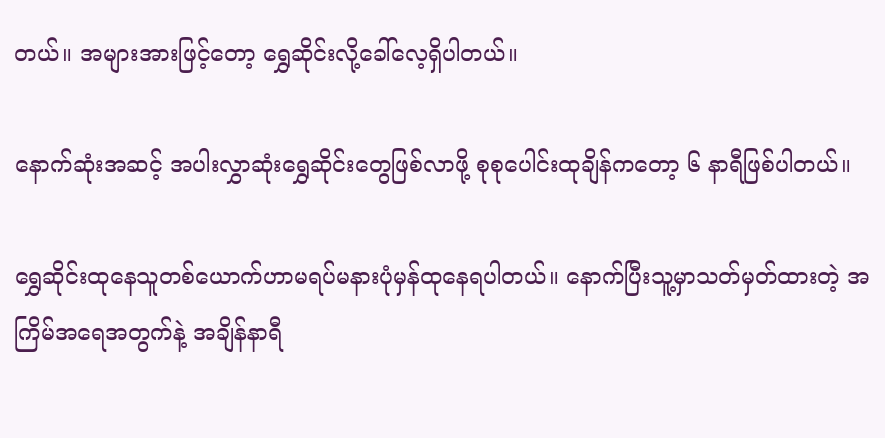တယ်။ အများအားဖြင့်တော့ ရွှေဆိုင်းလို့ခေါ်လေ့ရှိပါတယ်။

နောက်ဆုံးအဆင့် အပါးလွှာဆုံးရွှေဆိုင်းတွေဖြစ်လာဖို့ စုစုပေါင်းထုချိန်ကတော့ ၆ နာရီဖြစ်ပါတယ်။

ရွှေဆိုင်းထုနေသူတစ်ယောက်ဟာမရပ်မနားပုံမှန်ထုနေရပါတယ်။ နောက်ပြီးသူ့မှာသတ်မှတ်ထားတဲ့ အကြိမ်အရေအတွက်နဲ့ အချိန်နာရီ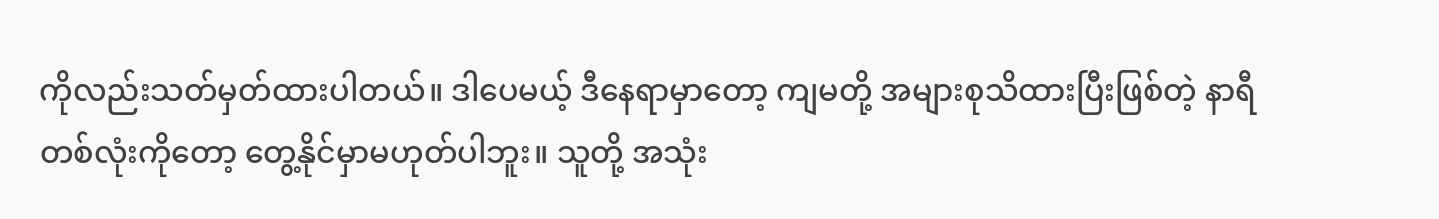ကိုလည်းသတ်မှတ်ထားပါတယ်။ ဒါပေမယ့် ဒီနေရာမှာတော့ ကျမတို့ အများစုသိထားပြီးဖြစ်တဲ့ နာရီတစ်လုံးကိုတော့ တွေ့နိုင်မှာမဟုတ်ပါဘူး။ သူတို့ အသုံး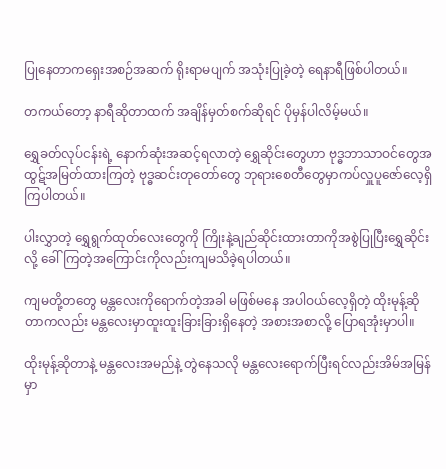ပြုနေတာကရှေးအစဉ်အဆက် ရိုးရာမပျက် အသုံးပြုခဲ့တဲ့ ရေနာရီဖြစ်ပါတယ်။

တကယ်တော့ နာရီဆိုတာထက် အချိန်မှတ်စက်ဆိုရင် ပိုမှန်ပါလိမ့်မယ်။

ရွှေခတ်လုပ်ငန်းရဲ့ နောက်ဆုံးအဆင့်ရလာတဲ့ ရွှေဆိုင်းတွေဟာ ဗုဒ္ဓဘာသာဝင်တွေအထွဋ်အမြတ်ထားကြတဲ့ ဗုဒ္ဓဆင်းတုတော်တွေ ဘုရားစေတီတွေမှာကပ်လှူပူဇော်လေ့ရှိကြပါတယ်။

ပါးလွှာတဲ့ ရွှေရွက်ထုတ်လေးတွေကို ကြိုးနဲ့ချည်ဆိုင်းထားတာကိုအစွဲပြုပြီးရွှေဆိုင်းလို့ ခေါ်ကြတဲ့အကြောင်းကိုလည်းကျမသိခဲ့ရပါတယ်။

ကျမတို့တတွေ မန္တလေးကိုရောက်တဲ့အခါ မဖြစ်မနေ အပါဝယ်လေ့ရှိတဲ့ ထိုးမုန့်ဆိုတာကလည်း မန္တလေးမှာထူးထူးခြားခြားရှိနေတဲ့ အစားအစာလို့ ပြောရအုံးမှာပါ။

ထိုးမုန့်ဆိုတာနဲ့ မန္တလေးအမည်နဲ့ တွဲနေသလို မန္တလေးရောက်ပြီးရင်လည်းအိမ်အမြန်မှာ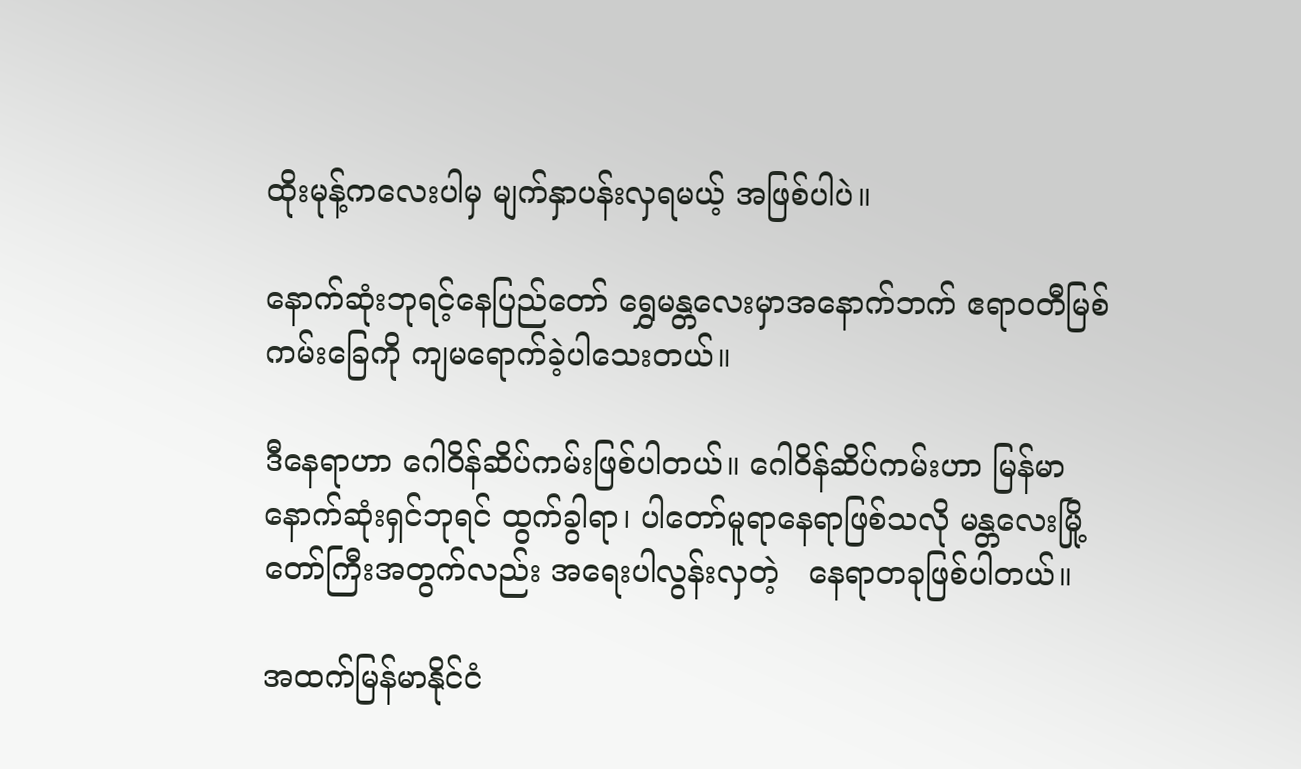ထိုးမုန့်ကလေးပါမှ မျက်နှာပန်းလှရမယ့် အဖြစ်ပါပဲ။

နောက်ဆုံးဘုရင့်နေပြည်တော် ရွှေမန္တလေးမှာအနောက်ဘက် ဧရာဝတီမြစ်ကမ်းခြေကို ကျမရောက်ခဲ့ပါသေးတယ်။

ဒီနေရာဟာ ဂေါဝိန်ဆိပ်ကမ်းဖြစ်ပါတယ်။ ဂေါဝိန်ဆိပ်ကမ်းဟာ မြန်မာနောက်ဆုံးရှင်ဘုရင် ထွက်ခွါရာ၊ ပါတော်မူရာနေရာဖြစ်သလို မန္တလေးမြို့တော်ကြီးအတွက်လည်း အရေးပါလွန်းလှတဲ့   နေရာတခုဖြစ်ပါတယ်။

အထက်မြန်မာနိုင်ငံ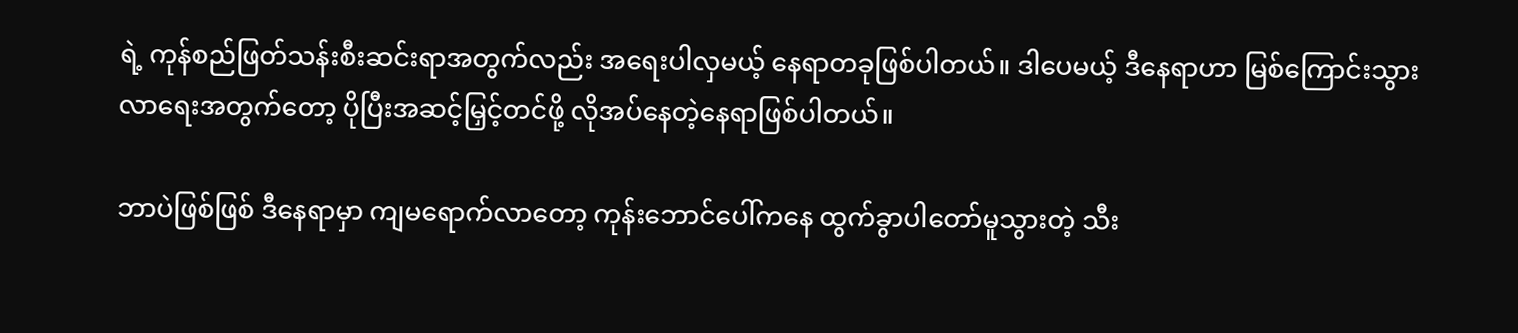ရဲ့ ကုန်စည်ဖြတ်သန်းစီးဆင်းရာအတွက်လည်း အရေးပါလှမယ့် နေရာတခုဖြစ်ပါတယ်။ ဒါပေမယ့် ဒီနေရာဟာ မြစ်ကြောင်းသွားလာရေးအတွက်တော့ ပိုပြီးအဆင့်မြှင့်တင်ဖို့ လိုအပ်နေတဲ့နေရာဖြစ်ပါတယ်။

ဘာပဲဖြစ်ဖြစ် ဒီနေရာမှာ ကျမရောက်လာတော့ ကုန်းဘောင်ပေါ်ကနေ ထွက်ခွာပါတော်မူသွားတဲ့ သီး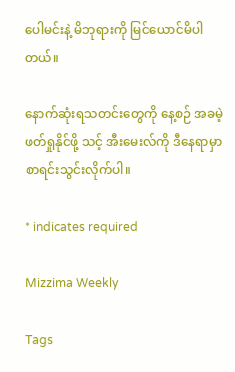ပေါမင်းနဲ့ မိဘုရားကို မြင်ယောင်မိပါတယ်။

နောက်ဆုံးရသတင်းတွေကို နေ့စဉ် အခမဲ့ဖတ်ရှုနိုင်ဖို့ သင့် အီးမေးလ်ကို ဒီနေရာမှာ စာရင်းသွင်းလိုက်ပါ။

* indicates required

Mizzima Weekly

Tags